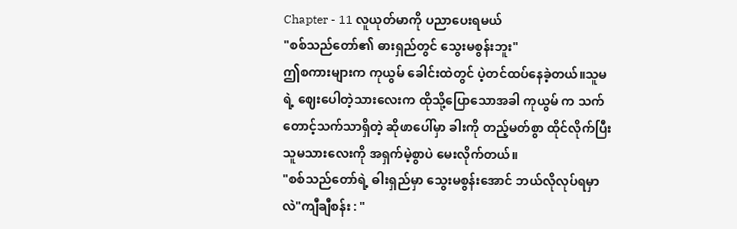Chapter - 11 လူယုတ်မာကို ပညာပေးရမယ်
"စစ်သည်တော်၏ ဓားရှည်တွင် သွေးမစွန်းဘူး"
ဤစကားများက ကုယွမ် ခေါင်းထဲတွင် ပဲ့တင်ထပ်နေခဲ့တယ်။သူမရဲ့ ဈေးပေါတဲ့သားလေးက ထိုသို့ပြောသောအခါ ကုယွမ် က သက်တောင့်သက်သာရှိတဲ့ ဆိုဖာပေါ်မှာ ခါးကို တည့်မတ်စွာ ထိုင်လိုက်ပြီး သူမသားလေးကို အရှက်မဲ့စွာပဲ မေးလိုက်တယ်။
"စစ်သည်တော်ရဲ့ ဓါးရှည်မှာ သွေးမစွန်းအောင် ဘယ်လိုလုပ်ရမှာလဲ"ကျီချီစန်း : "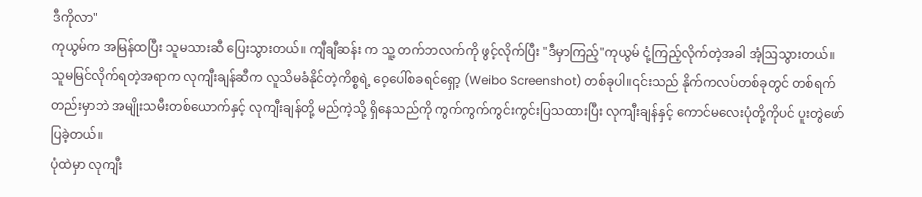ဒီကိုလာ"
ကုယွမ်က အမြန်ထပြီး သူမသားဆီ ပြေးသွားတယ်။ ကျီချီဆန်း က သူ့ တက်ဘလက်ကို ဖွင့်လိုက်ပြီး "ဒီမှာကြည့်"ကုယွမ် ငုံ့ကြည့်လိုက်တဲ့အခါ အံ့ဩသွားတယ်။
သူမမြင်လိုက်ရတဲ့အရာက လုကျီးချန်ဆီက လူသိမခံနိုင်တဲ့ကိစ္စရဲ့ ဝေ့ပေါ်စခရင်ရှော့ (Weibo Screenshot) တစ်ခုပါ။၎င်းသည် နိုက်ကလပ်တစ်ခုတွင် တစ်ရက်တည်းမှာဘဲ အမျိုးသမီးတစ်ယောက်နှင့် လုကျီးချန်တို့ မည်ကဲ့သို့ ရှိနေသည်ကို ကွက်ကွက်ကွင်းကွင်းပြသထားပြီး လုကျီးချန်နှင့် ကောင်မလေးပုံတို့ကိုပင် ပူးတွဲဖော်ပြခဲ့တယ်။
ပုံထဲမှာ လုကျီး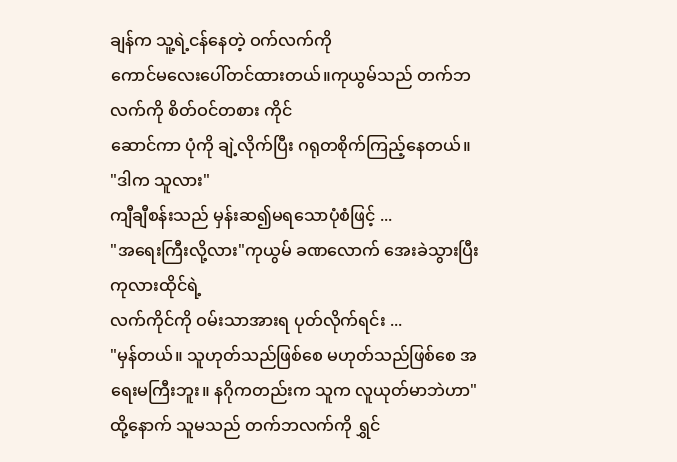ချန်က သူ့ရဲ့ငန်နေတဲ့ ဝက်လက်ကို
ကောင်မလေးပေါ်တင်ထားတယ်။ကုယွမ်သည် တက်ဘလက်ကို စိတ်ဝင်တစား ကိုင်
ဆောင်ကာ ပုံကို ချဲ့လိုက်ပြီး ဂရုတစိုက်ကြည့်နေတယ်။
"ဒါက သူလား"
ကျီချီစန်းသည် မှန်းဆ၍မရသောပုံစံဖြင့် ...
"အရေးကြီးလို့လား"ကုယွမ် ခဏလောက် အေးခဲသွားပြီး ကုလားထိုင်ရဲ့
လက်ကိုင်ကို ဝမ်းသာအားရ ပုတ်လိုက်ရင်း ...
"မှန်တယ်။ သူဟုတ်သည်ဖြစ်စေ မဟုတ်သည်ဖြစ်စေ အရေးမကြီးဘူး။ နဂိုကတည်းက သူက လူယုတ်မာဘဲဟာ"ထို့နောက် သူမသည် တက်ဘလက်ကို ရွှင်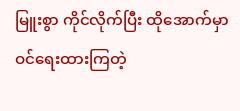မြူးစွာ ကိုင်လိုက်ပြီး ထိုအောက်မှာ ဝင်ရေးထားကြတဲ့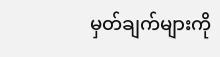မှတ်ချက်များကို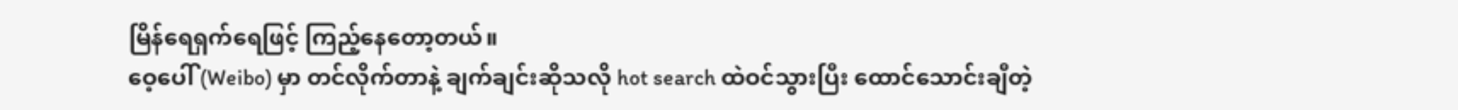မြိန်ရေရှက်ရေဖြင့် ကြည့်နေတော့တယ်။
ဝေ့ပေါ် (Weibo) မှာ တင်လိုက်တာနဲ့ ချက်ချင်းဆိုသလို hot search ထဲဝင်သွားပြီး ထောင်သောင်းချီတဲ့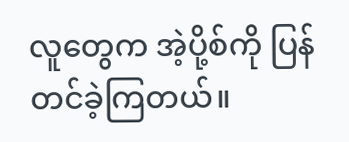လူတွေက အဲ့ပို့စ်ကို ပြန်တင်ခဲ့ကြတယ်။